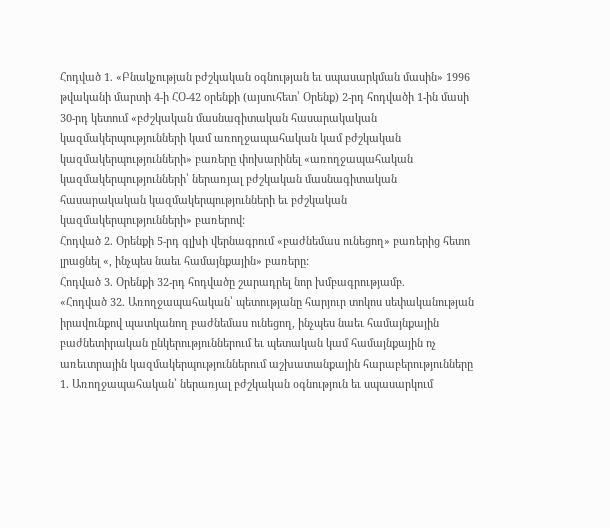Հոդված 1. «Բնակչության բժշկական օգնության եւ սպասարկման մասին» 1996 թվականի մարտի 4-ի ՀՕ-42 օրենքի (այսուհետ՝ Օրենք) 2-րդ հոդվածի 1-ին մասի 30-րդ կետում «բժշկական մասնագիտական հասարակական կազմակերպությունների կամ առողջապահական կամ բժշկական կազմակերպությունների» բառերը փոխարինել «առողջապահական կազմակերպությունների՝ ներառյալ բժշկական մասնագիտական հասարակական կազմակերպությունների եւ բժշկական կազմակերպությունների» բառերով:
Հոդված 2. Օրենքի 5-րդ գլխի վերնագրում «բաժնեմաս ունեցող» բառերից հետո լրացնել «, ինչպես նաեւ համայնքային» բառերը:
Հոդված 3. Օրենքի 32-րդ հոդվածը շարադրել նոր խմբագրությամբ.
«Հոդված 32. Առողջապահական՝ պետությանը հարյուր տոկոս սեփականության իրավունքով պատկանող բաժնեմաս ունեցող, ինչպես նաեւ համայնքային բաժնետիրական ընկերություններում եւ պետական կամ համայնքային ոչ առեւտրային կազմակերպություններում աշխատանքային հարաբերությունները
1. Առողջապահական՝ ներառյալ բժշկական օգնություն եւ սպասարկում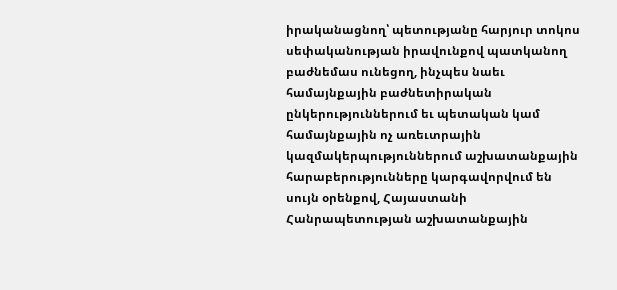իրականացնող՝ պետությանը հարյուր տոկոս սեփականության իրավունքով պատկանող բաժնեմաս ունեցող, ինչպես նաեւ համայնքային բաժնետիրական ընկերություններում եւ պետական կամ համայնքային ոչ առեւտրային կազմակերպություններում աշխատանքային հարաբերությունները կարգավորվում են սույն օրենքով, Հայաստանի Հանրապետության աշխատանքային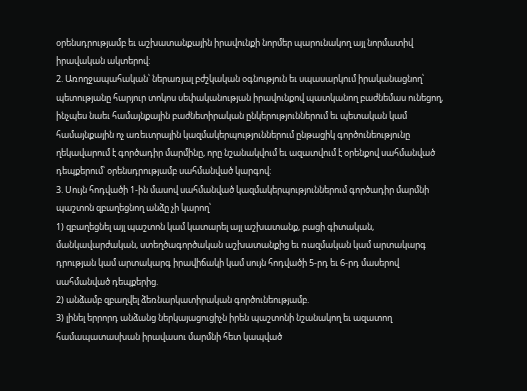օրենսդրությամբ եւ աշխատանքային իրավունքի նորմեր պարունակող այլ նորմատիվ իրավական ակտերով:
2. Առողջապահական՝ ներառյալ բժշկական օգնություն եւ սպասարկում իրականացնող՝ պետությանը հարյուր տոկոս սեփականության իրավունքով պատկանող բաժնեմաս ունեցող, ինչպես նաեւ համայնքային բաժնետիրական ընկերություններում եւ պետական կամ համայնքային ոչ առեւտրային կազմակերպություններում ընթացիկ գործունեությունը ղեկավարում է գործադիր մարմինը, որը նշանակվում եւ ազատվում է օրենքով սահմանված դեպքերում՝ օրենսդրությամբ սահմանված կարգով:
3. Սույն հոդվածի 1-ին մասով սահմանված կազմակերպություններում գործադիր մարմնի պաշտոն զբաղեցնող անձը չի կարող՝
1) զբաղեցնել այլ պաշտոն կամ կատարել այլ աշխատանք, բացի գիտական, մանկավարժական, ստեղծագործական աշխատանքից եւ ռազմական կամ արտակարգ դրության կամ արտակարգ իրավիճակի կամ սույն հոդվածի 5-րդ եւ 6-րդ մասերով սահմանված դեպքերից.
2) անձամբ զբաղվել ձեռնարկատիրական գործունեությամբ.
3) լինել երրորդ անձանց ներկայացուցիչն իրեն պաշտոնի նշանակող եւ ազատող համապատասխան իրավասու մարմնի հետ կապված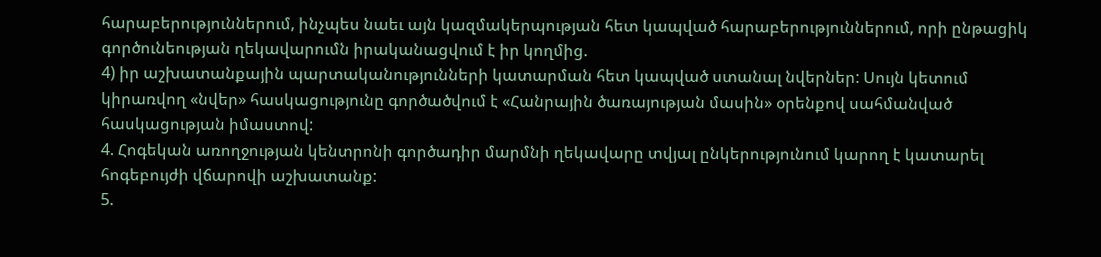հարաբերություններում, ինչպես նաեւ այն կազմակերպության հետ կապված հարաբերություններում, որի ընթացիկ գործունեության ղեկավարումն իրականացվում է իր կողմից.
4) իր աշխատանքային պարտականությունների կատարման հետ կապված ստանալ նվերներ: Սույն կետում կիրառվող «նվեր» հասկացությունը գործածվում է «Հանրային ծառայության մասին» օրենքով սահմանված հասկացության իմաստով:
4. Հոգեկան առողջության կենտրոնի գործադիր մարմնի ղեկավարը տվյալ ընկերությունում կարող է կատարել հոգեբույժի վճարովի աշխատանք:
5.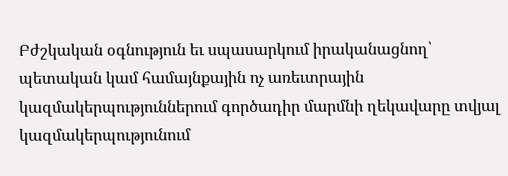Բժշկական օգնություն եւ սպասարկում իրականացնող՝ պետական կամ համայնքային ոչ առեւտրային կազմակերպություններում գործադիր մարմնի ղեկավարը տվյալ կազմակերպությունում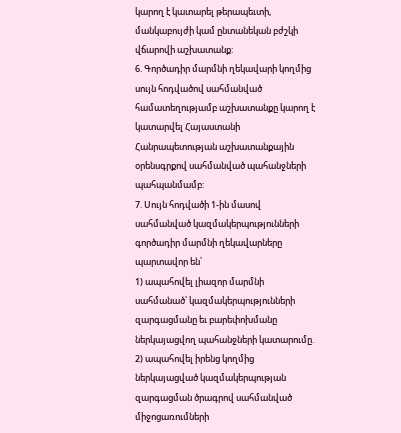կարող է կատարել թերապեւտի, մանկաբույժի կամ ընտանեկան բժշկի վճարովի աշխատանք:
6. Գործադիր մարմնի ղեկավարի կողմից սույն հոդվածով սահմանված համատեղությամբ աշխատանքը կարող է կատարվել Հայաստանի Հանրապետության աշխատանքային օրենսգրքով սահմանված պահանջների պահպանմամբ:
7. Սույն հոդվածի 1-ին մասով սահմանված կազմակերպությունների գործադիր մարմնի ղեկավարները պարտավոր են՝
1) ապահովել լիազոր մարմնի սահմանած՝ կազմակերպությունների զարգացմանը եւ բարեփոխմանը ներկայացվող պահանջների կատարումը.
2) ապահովել իրենց կողմից ներկայացված կազմակերպության զարգացման ծրագրով սահմանված միջոցառումների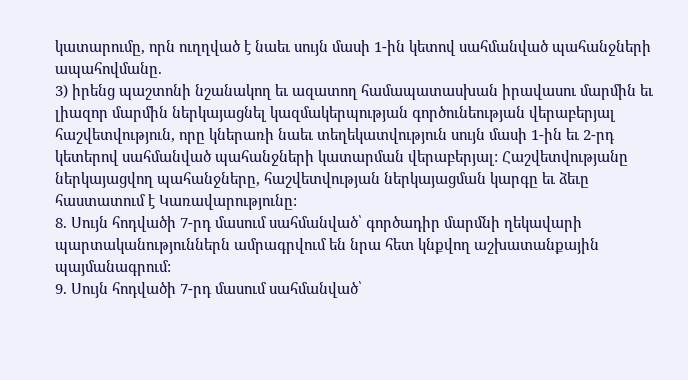կատարումը, որն ուղղված է նաեւ սույն մասի 1-ին կետով սահմանված պահանջների ապահովմանը.
3) իրենց պաշտոնի նշանակող եւ ազատող համապատասխան իրավասու մարմին եւ լիազոր մարմին ներկայացնել կազմակերպության գործունեության վերաբերյալ հաշվետվություն, որը կներառի նաեւ տեղեկատվություն սույն մասի 1-ին եւ 2-րդ կետերով սահմանված պահանջների կատարման վերաբերյալ: Հաշվետվությանը ներկայացվող պահանջները, հաշվետվության ներկայացման կարգը եւ ձեւը հաստատում է Կառավարությունը:
8. Սույն հոդվածի 7-րդ մասում սահմանված՝ գործադիր մարմնի ղեկավարի պարտականություններն ամրագրվում են նրա հետ կնքվող աշխատանքային պայմանագրում:
9. Սույն հոդվածի 7-րդ մասում սահմանված՝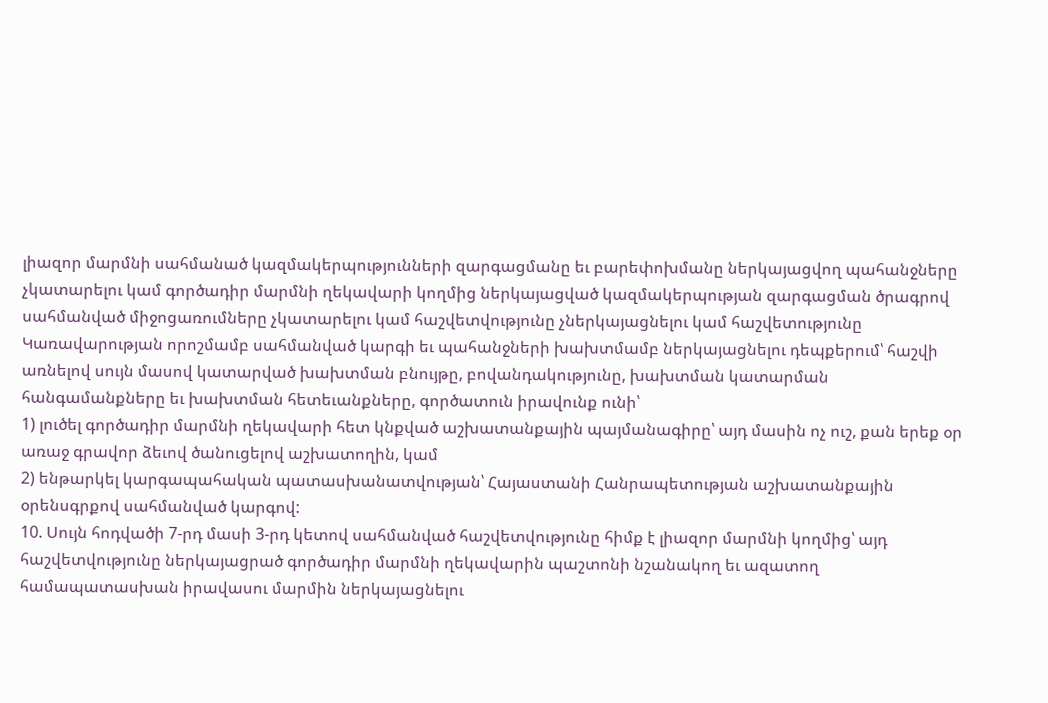լիազոր մարմնի սահմանած կազմակերպությունների զարգացմանը եւ բարեփոխմանը ներկայացվող պահանջները չկատարելու կամ գործադիր մարմնի ղեկավարի կողմից ներկայացված կազմակերպության զարգացման ծրագրով սահմանված միջոցառումները չկատարելու կամ հաշվետվությունը չներկայացնելու կամ հաշվետությունը Կառավարության որոշմամբ սահմանված կարգի եւ պահանջների խախտմամբ ներկայացնելու դեպքերում՝ հաշվի առնելով սույն մասով կատարված խախտման բնույթը, բովանդակությունը, խախտման կատարման հանգամանքները եւ խախտման հետեւանքները, գործատուն իրավունք ունի՝
1) լուծել գործադիր մարմնի ղեկավարի հետ կնքված աշխատանքային պայմանագիրը՝ այդ մասին ոչ ուշ, քան երեք օր առաջ գրավոր ձեւով ծանուցելով աշխատողին, կամ
2) ենթարկել կարգապահական պատասխանատվության՝ Հայաստանի Հանրապետության աշխատանքային օրենսգրքով սահմանված կարգով:
10. Սույն հոդվածի 7-րդ մասի 3-րդ կետով սահմանված հաշվետվությունը հիմք է լիազոր մարմնի կողմից՝ այդ հաշվետվությունը ներկայացրած գործադիր մարմնի ղեկավարին պաշտոնի նշանակող եւ ազատող համապատասխան իրավասու մարմին ներկայացնելու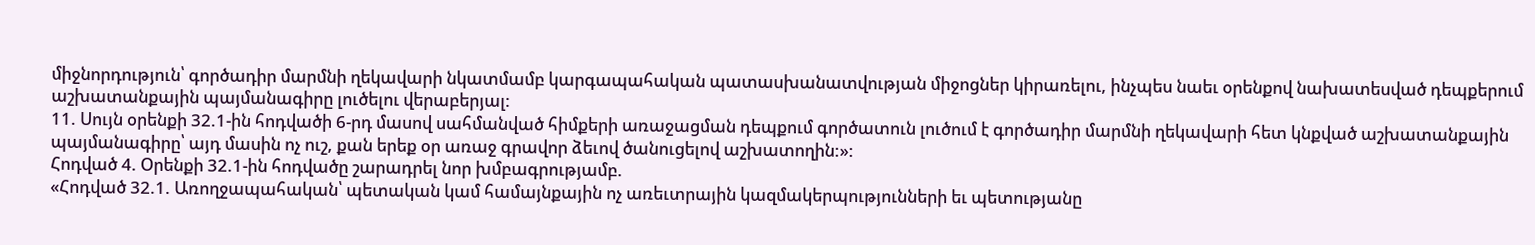միջնորդություն՝ գործադիր մարմնի ղեկավարի նկատմամբ կարգապահական պատասխանատվության միջոցներ կիրառելու, ինչպես նաեւ օրենքով նախատեսված դեպքերում աշխատանքային պայմանագիրը լուծելու վերաբերյալ:
11. Սույն օրենքի 32.1-ին հոդվածի 6-րդ մասով սահմանված հիմքերի առաջացման դեպքում գործատուն լուծում է գործադիր մարմնի ղեկավարի հետ կնքված աշխատանքային պայմանագիրը՝ այդ մասին ոչ ուշ, քան երեք օր առաջ գրավոր ձեւով ծանուցելով աշխատողին:»:
Հոդված 4. Օրենքի 32.1-ին հոդվածը շարադրել նոր խմբագրությամբ.
«Հոդված 32.1. Առողջապահական՝ պետական կամ համայնքային ոչ առեւտրային կազմակերպությունների եւ պետությանը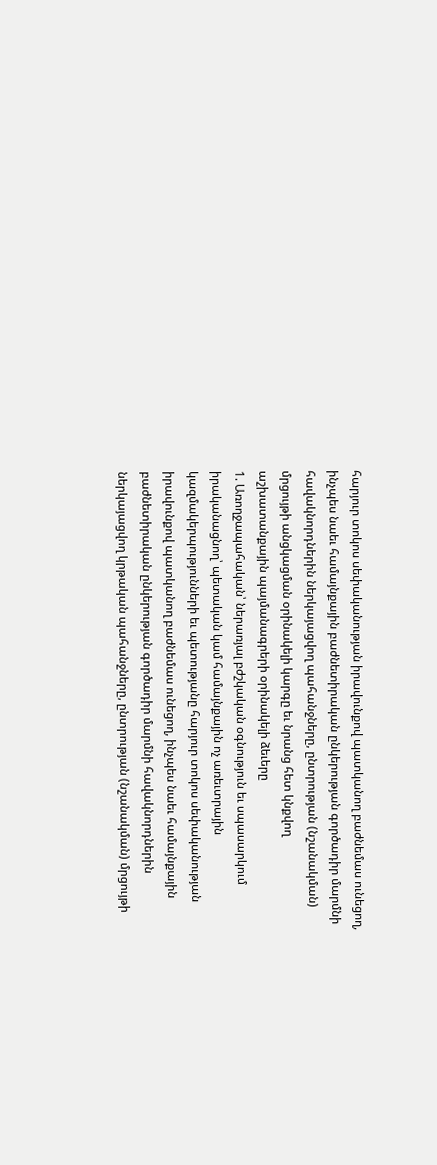հարյուր տոկոս սեփականության իրավունքով պատկանող բաժնեմաս ունեցող, ինչպես նաեւ համայնքային բաժնետիրական ընկերության գործադիր մարմնի հավակնորդներին ներկայացվող պահանջները, ընտրության (նշանակման) մրցույթի անցկացման օրինակելի կարգը եւ նրանց հետ կնքվող աշխատանքային պայմանագրերի օրինակելի ձեւերը
1. Առողջապահական՝ ներառյալ բժշկական օգնություն եւ սպասարկում իրականացնող՝ պետական կամ համայնքային ոչ առեւտրային կազմակերպությունների եւ պետությանը հարյուր տոկոս սեփականության իրավունքով պատկանող բաժնեմաս ունեցող, ինչպես նաեւ համայնքային բաժնետիրական ընկերության գործադիր մարմնի հավակնորդներին ներկայացվող կրթական պահանջները, ընտրության (նշանակման) մրցույթի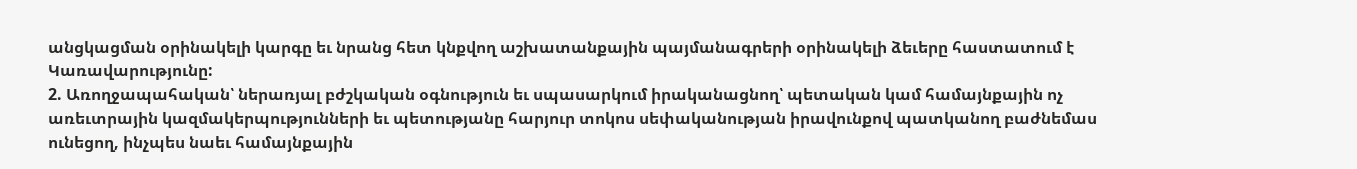անցկացման օրինակելի կարգը եւ նրանց հետ կնքվող աշխատանքային պայմանագրերի օրինակելի ձեւերը հաստատում է Կառավարությունը:
2. Առողջապահական՝ ներառյալ բժշկական օգնություն եւ սպասարկում իրականացնող՝ պետական կամ համայնքային ոչ առեւտրային կազմակերպությունների եւ պետությանը հարյուր տոկոս սեփականության իրավունքով պատկանող բաժնեմաս ունեցող, ինչպես նաեւ համայնքային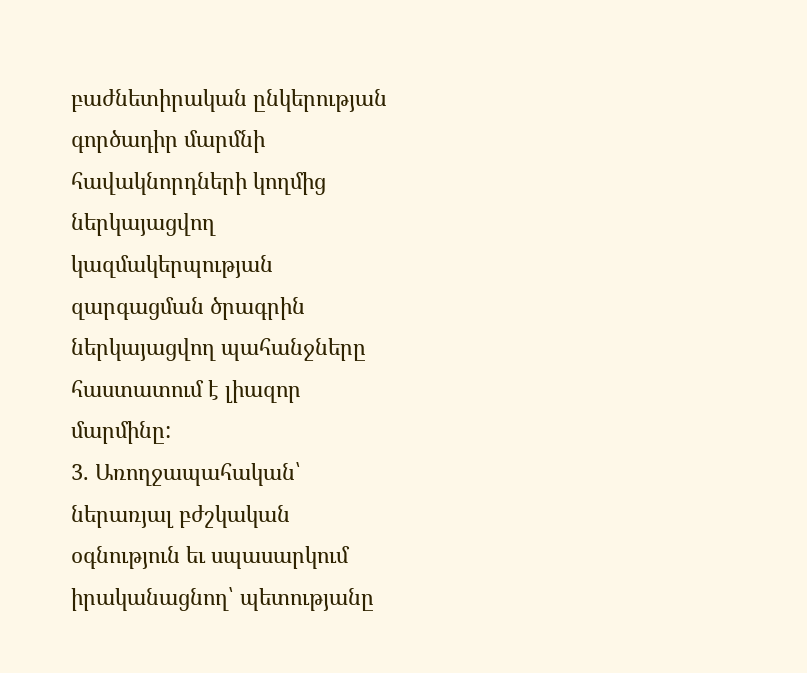բաժնետիրական ընկերության գործադիր մարմնի հավակնորդների կողմից ներկայացվող կազմակերպության զարգացման ծրագրին ներկայացվող պահանջները հաստատում է լիազոր մարմինը:
3. Առողջապահական՝ ներառյալ բժշկական օգնություն եւ սպասարկում իրականացնող՝ պետությանը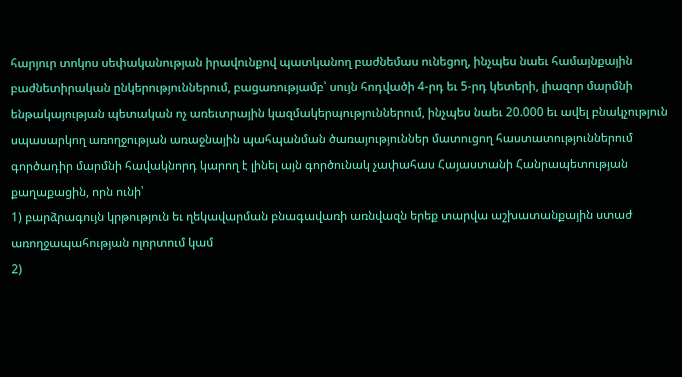հարյուր տոկոս սեփականության իրավունքով պատկանող բաժնեմաս ունեցող, ինչպես նաեւ համայնքային բաժնետիրական ընկերություններում, բացառությամբ՝ սույն հոդվածի 4-րդ եւ 5-րդ կետերի, լիազոր մարմնի ենթակայության պետական ոչ առեւտրային կազմակերպություններում, ինչպես նաեւ 20.000 եւ ավել բնակչություն սպասարկող առողջության առաջնային պահպանման ծառայություններ մատուցող հաստատություններում գործադիր մարմնի հավակնորդ կարող է լինել այն գործունակ չափահաս Հայաստանի Հանրապետության քաղաքացին, որն ունի՝
1) բարձրագույն կրթություն եւ ղեկավարման բնագավառի առնվազն երեք տարվա աշխատանքային ստաժ առողջապահության ոլորտում կամ
2)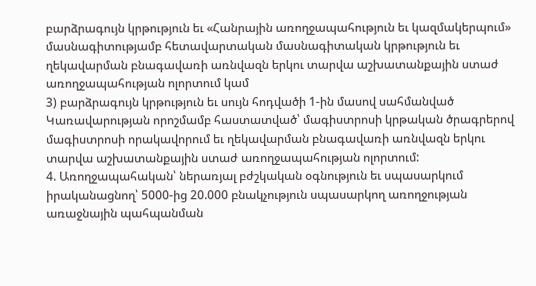բարձրագույն կրթություն եւ «Հանրային առողջապահություն եւ կազմակերպում» մասնագիտությամբ հետավարտական մասնագիտական կրթություն եւ ղեկավարման բնագավառի առնվազն երկու տարվա աշխատանքային ստաժ առողջապահության ոլորտում կամ
3) բարձրագույն կրթություն եւ սույն հոդվածի 1-ին մասով սահմանված Կառավարության որոշմամբ հաստատված՝ մագիստրոսի կրթական ծրագրերով մագիստրոսի որակավորում եւ ղեկավարման բնագավառի առնվազն երկու տարվա աշխատանքային ստաժ առողջապահության ոլորտում:
4. Առողջապահական՝ ներառյալ բժշկական օգնություն եւ սպասարկում իրականացնող՝ 5000-ից 20.000 բնակչություն սպասարկող առողջության առաջնային պահպանման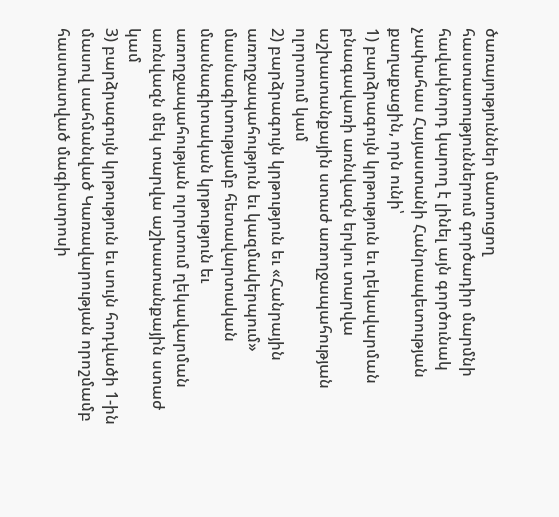ծառայություններ մատուցող հաստատություններում գործադիր մարմնի հավակնորդ կարող է լինել այն գործունակ չափահաս Հայաստանի Հանրապետության քաղաքացին, որն ունի՝
1) բարձրագույն կրթություն եւ ղեկավարման բնագավառի առնվազն երկու տարվա աշխատանքային ստաժ առողջապահության ոլորտում կամ
2) բարձրագույն կրթություն եւ «Հանրային առողջապահություն եւ կազմակերպում» մասնագիտությամբ հետավարտական մասնագիտական կրթություն եւ առողջապահության ոլորտում ղեկավարման առնվազն մեկ տարվա աշխատանքային ստաժ կամ
3) բարձրագույն կրթություն եւ սույն հոդվածի 1-ին մասով սահմանված Կառավարության որոշմամբ հաստատված մագիստրոսի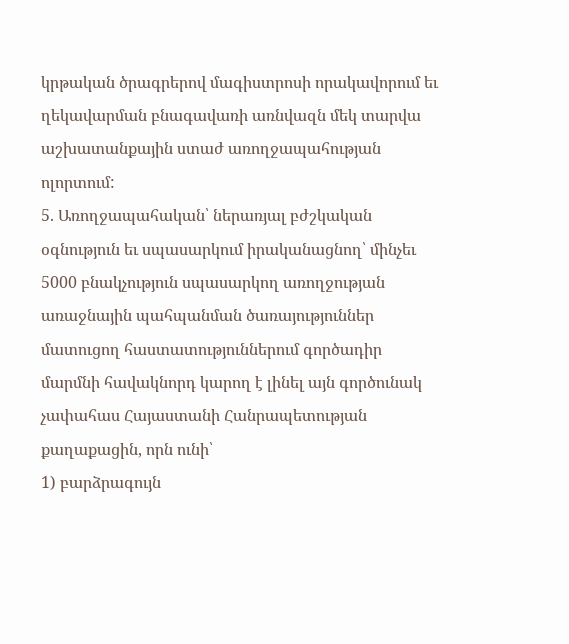կրթական ծրագրերով մագիստրոսի որակավորում եւ ղեկավարման բնագավառի առնվազն մեկ տարվա աշխատանքային ստաժ առողջապահության ոլորտում:
5. Առողջապահական՝ ներառյալ բժշկական օգնություն եւ սպասարկում իրականացնող՝ մինչեւ 5000 բնակչություն սպասարկող առողջության առաջնային պահպանման ծառայություններ մատուցող հաստատություններում գործադիր մարմնի հավակնորդ կարող է լինել այն գործունակ չափահաս Հայաստանի Հանրապետության քաղաքացին, որն ունի՝
1) բարձրագույն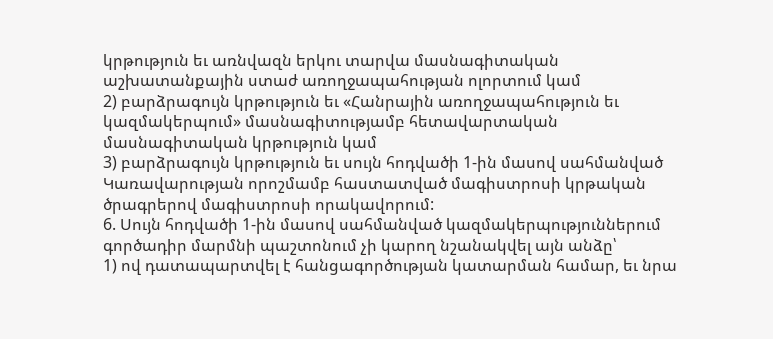կրթություն եւ առնվազն երկու տարվա մասնագիտական աշխատանքային ստաժ առողջապահության ոլորտում կամ
2) բարձրագույն կրթություն եւ «Հանրային առողջապահություն եւ կազմակերպում» մասնագիտությամբ հետավարտական մասնագիտական կրթություն կամ
3) բարձրագույն կրթություն եւ սույն հոդվածի 1-ին մասով սահմանված Կառավարության որոշմամբ հաստատված մագիստրոսի կրթական ծրագրերով մագիստրոսի որակավորում:
6. Սույն հոդվածի 1-ին մասով սահմանված կազմակերպություններում գործադիր մարմնի պաշտոնում չի կարող նշանակվել այն անձը՝
1) ով դատապարտվել է հանցագործության կատարման համար, եւ նրա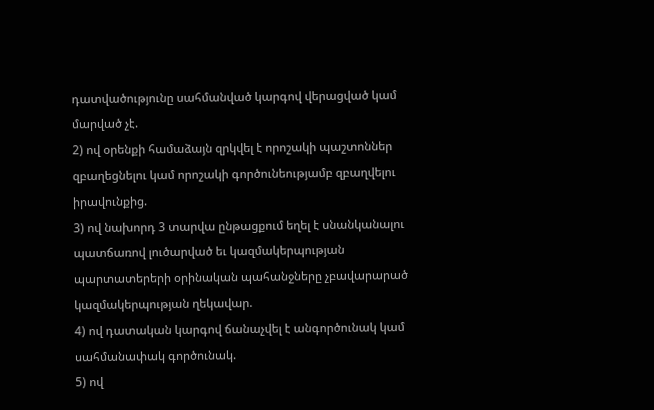դատվածությունը սահմանված կարգով վերացված կամ մարված չէ.
2) ով օրենքի համաձայն զրկվել է որոշակի պաշտոններ զբաղեցնելու կամ որոշակի գործունեությամբ զբաղվելու իրավունքից.
3) ով նախորդ 3 տարվա ընթացքում եղել է սնանկանալու պատճառով լուծարված եւ կազմակերպության պարտատերերի օրինական պահանջները չբավարարած կազմակերպության ղեկավար.
4) ով դատական կարգով ճանաչվել է անգործունակ կամ սահմանափակ գործունակ.
5) ով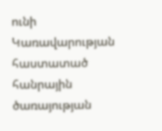ունի Կառավարության հաստատած հանրային ծառայության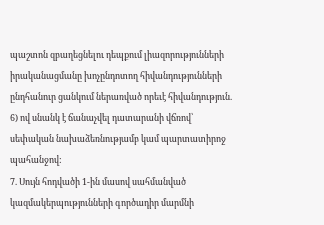պաշտոն զբաղեցնելու դեպքում լիազորությունների իրականացմանը խոչընդոտող հիվանդությունների ընդհանուր ցանկում ներառված որեւէ հիվանդություն.
6) ով սնանկ է ճանաչվել դատարանի վճռով՝ սեփական նախաձեռնությամբ կամ պարտատիրոջ պահանջով:
7. Սույն հոդվածի 1-ին մասով սահմանված կազմակերպությունների գործադիր մարմնի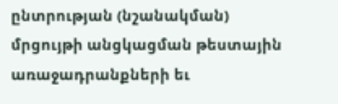ընտրության (նշանակման) մրցույթի անցկացման թեստային առաջադրանքների եւ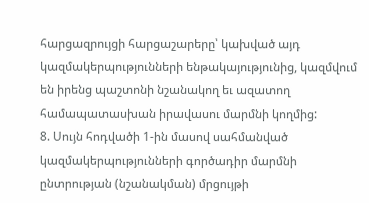հարցազրույցի հարցաշարերը՝ կախված այդ կազմակերպությունների ենթակայությունից, կազմվում են իրենց պաշտոնի նշանակող եւ ազատող համապատասխան իրավասու մարմնի կողմից:
8. Սույն հոդվածի 1-ին մասով սահմանված կազմակերպությունների գործադիր մարմնի ընտրության (նշանակման) մրցույթի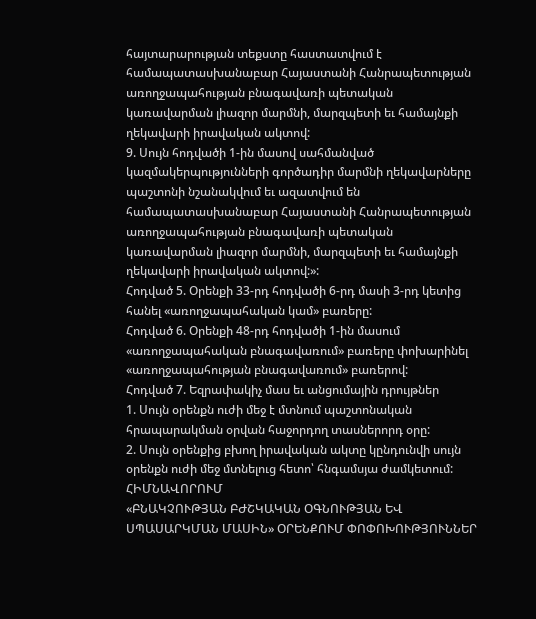հայտարարության տեքստը հաստատվում է համապատասխանաբար Հայաստանի Հանրապետության առողջապահության բնագավառի պետական կառավարման լիազոր մարմնի, մարզպետի եւ համայնքի ղեկավարի իրավական ակտով:
9. Սույն հոդվածի 1-ին մասով սահմանված կազմակերպությունների գործադիր մարմնի ղեկավարները պաշտոնի նշանակվում եւ ազատվում են համապատասխանաբար Հայաստանի Հանրապետության առողջապահության բնագավառի պետական կառավարման լիազոր մարմնի, մարզպետի եւ համայնքի ղեկավարի իրավական ակտով:»:
Հոդված 5. Օրենքի 33-րդ հոդվածի 6-րդ մասի 3-րդ կետից հանել «առողջապահական կամ» բառերը:
Հոդված 6. Օրենքի 48-րդ հոդվածի 1-ին մասում «առողջապահական բնագավառում» բառերը փոխարինել «առողջապահության բնագավառում» բառերով:
Հոդված 7. Եզրափակիչ մաս եւ անցումային դրույթներ
1. Սույն օրենքն ուժի մեջ է մտնում պաշտոնական հրապարակման օրվան հաջորդող տասներորդ օրը:
2. Սույն օրենքից բխող իրավական ակտը կընդունվի սույն օրենքն ուժի մեջ մտնելուց հետո՝ հնգամսյա ժամկետում:
ՀԻՄՆԱՎՈՐՈՒՄ
«ԲՆԱԿՉՈՒԹՅԱՆ ԲԺՇԿԱԿԱՆ ՕԳՆՈՒԹՅԱՆ ԵՎ ՍՊԱՍԱՐԿՄԱՆ ՄԱՍԻՆ» ՕՐԵՆՔՈՒՄ ՓՈՓՈԽՈՒԹՅՈՒՆՆԵՐ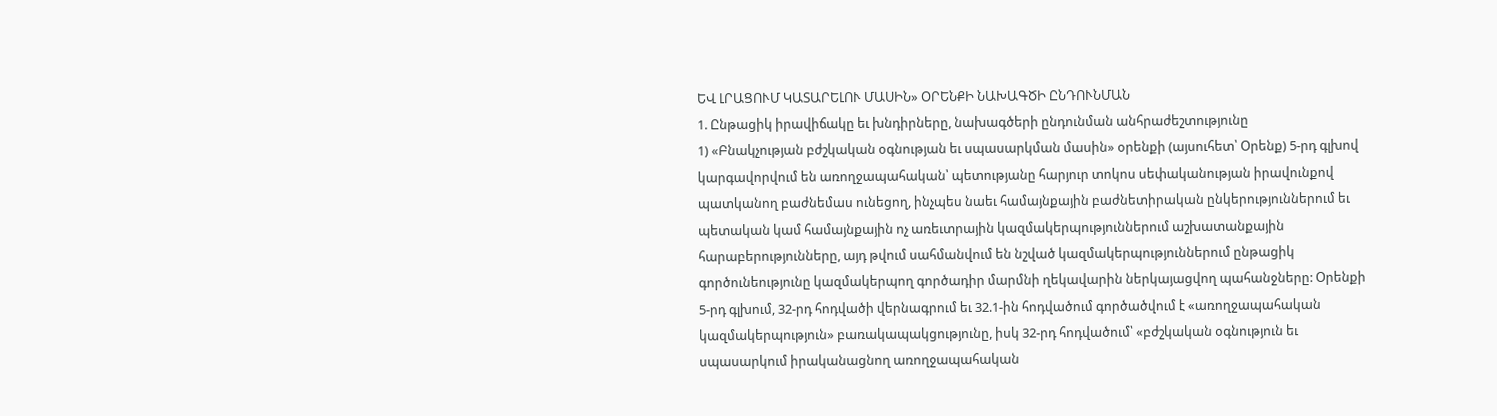ԵՎ ԼՐԱՑՈՒՄ ԿԱՏԱՐԵԼՈՒ ՄԱՍԻՆ» ՕՐԵՆՔԻ ՆԱԽԱԳԾԻ ԸՆԴՈՒՆՄԱՆ
1. Ընթացիկ իրավիճակը եւ խնդիրները, նախագծերի ընդունման անհրաժեշտությունը
1) «Բնակչության բժշկական օգնության եւ սպասարկման մասին» օրենքի (այսուհետ՝ Օրենք) 5-րդ գլխով կարգավորվում են առողջապահական՝ պետությանը հարյուր տոկոս սեփականության իրավունքով պատկանող բաժնեմաս ունեցող, ինչպես նաեւ համայնքային բաժնետիրական ընկերություններում եւ պետական կամ համայնքային ոչ առեւտրային կազմակերպություններում աշխատանքային հարաբերությունները, այդ թվում սահմանվում են նշված կազմակերպություններում ընթացիկ գործունեությունը կազմակերպող գործադիր մարմնի ղեկավարին ներկայացվող պահանջները: Օրենքի 5-րդ գլխում, 32-րդ հոդվածի վերնագրում եւ 32.1-ին հոդվածում գործածվում է «առողջապահական կազմակերպություն» բառակապակցությունը, իսկ 32-րդ հոդվածում՝ «բժշկական օգնություն եւ սպասարկում իրականացնող առողջապահական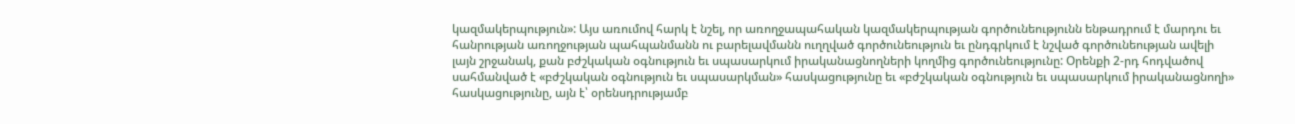կազմակերպություն»: Այս առումով հարկ է նշել, որ առողջապահական կազմակերպության գործունեությունն ենթադրում է մարդու եւ հանրության առողջության պահպանմանն ու բարելավմանն ուղղված գործունեություն եւ ընդգրկում է նշված գործունեության ավելի լայն շրջանակ, քան բժշկական օգնություն եւ սպասարկում իրականացնողների կողմից գործունեությունը: Օրենքի 2-րդ հոդվածով սահմանված է «բժշկական օգնություն եւ սպասարկման» հասկացությունը եւ «բժշկական օգնություն եւ սպասարկում իրականացնողի» հասկացությունը, այն է՝ օրենսդրությամբ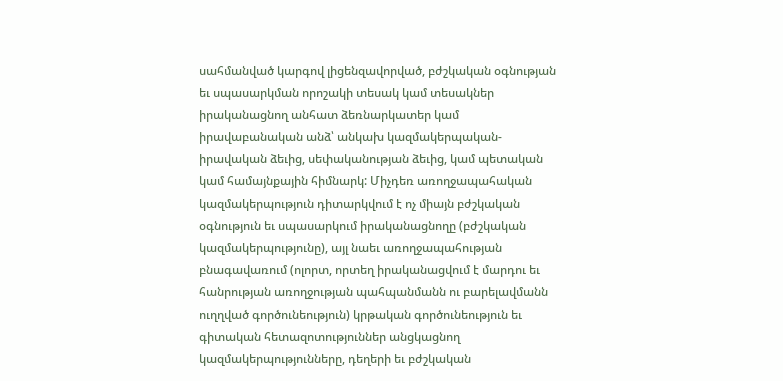սահմանված կարգով լիցենզավորված, բժշկական օգնության եւ սպասարկման որոշակի տեսակ կամ տեսակներ իրականացնող անհատ ձեռնարկատեր կամ իրավաբանական անձ՝ անկախ կազմակերպական-իրավական ձեւից, սեփականության ձեւից, կամ պետական կամ համայնքային հիմնարկ: Միչդեռ առողջապահական կազմակերպություն դիտարկվում է ոչ միայն բժշկական օգնություն եւ սպասարկում իրականացնողը (բժշկական կազմակերպությունը), այլ նաեւ առողջապահության բնագավառում (ոլորտ, որտեղ իրականացվում է մարդու եւ հանրության առողջության պահպանմանն ու բարելավմանն ուղղված գործունեություն) կրթական գործունեություն եւ գիտական հետազոտություններ անցկացնող կազմակերպությունները, դեղերի եւ բժշկական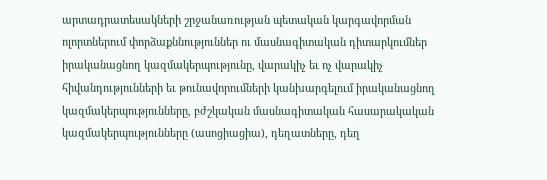արտադրատեսակների շրջանառության պետական կարգավորման ոլորտներում փորձաքննություններ ու մասնագիտական դիտարկումներ իրականացնող կազմակերպությունը, վարակիչ եւ ոչ վարակիչ հիվանդությունների եւ թունավորումների կանխարգելում իրականացնող կազմակերպությունները, բժշկական մասնագիտական հասարակական կազմակերպությունները (ասոցիացիա), դեղատները, դեղ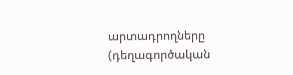արտադրողները (դեղագործական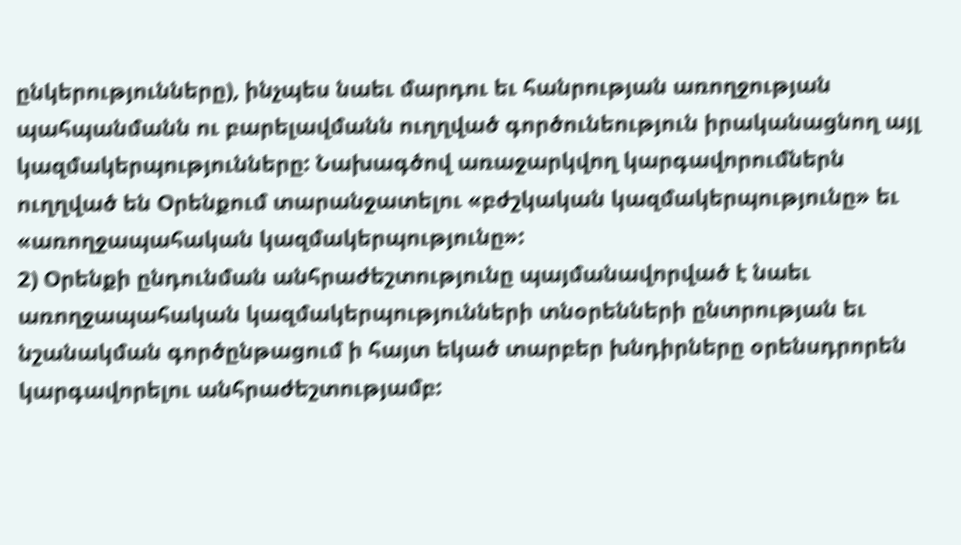ընկերությունները), ինչպես նաեւ մարդու եւ հանրության առողջության պահպանմանն ու բարելավմանն ուղղված գործունեություն իրականացնող այլ կազմակերպությունները: Նախագծով առաջարկվող կարգավորումներն ուղղված են Օրենքում տարանջատելու «բժշկական կազմակերպությունը» եւ «առողջապահական կազմակերպությունը»:
2) Օրենքի ընդունման անհրաժեշտությունը պայմանավորված է նաեւ առողջապահական կազմակերպությունների տնօրենների ընտրության եւ նշանակման գործընթացում ի հայտ եկած տարբեր խնդիրները օրենսդրորեն կարգավորելու անհրաժեշտությամբ: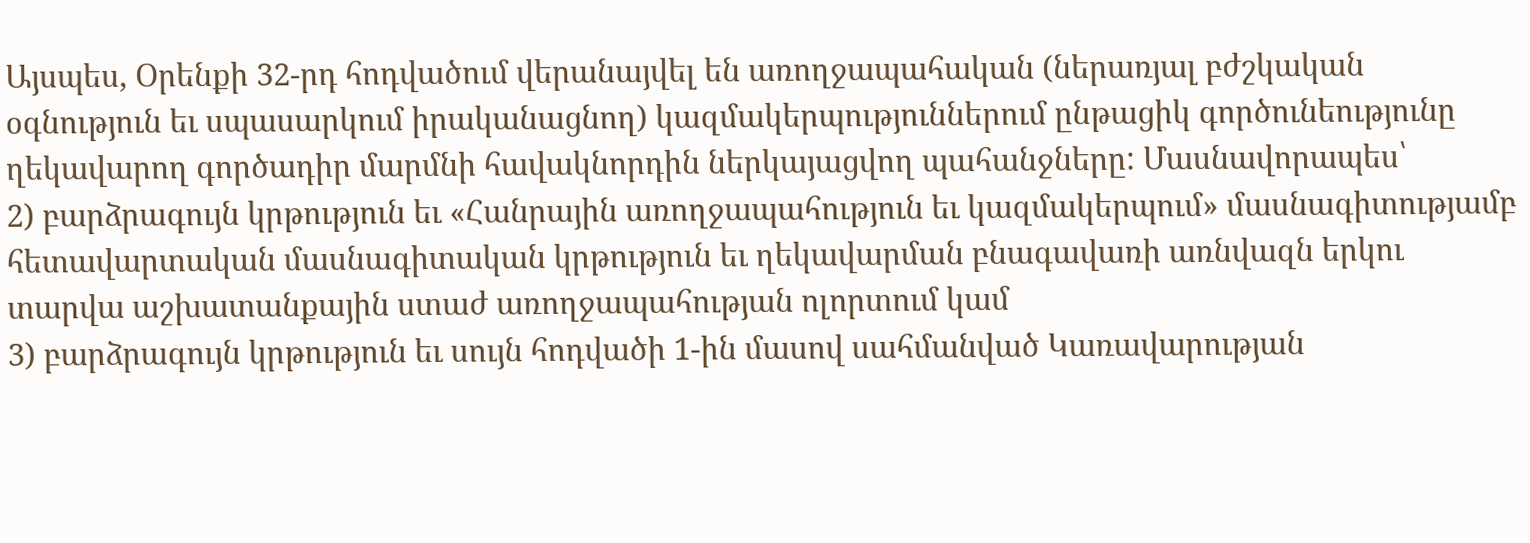Այսպես, Օրենքի 32-րդ հոդվածում վերանայվել են առողջապահական (ներառյալ բժշկական օգնություն եւ սպասարկում իրականացնող) կազմակերպություններում ընթացիկ գործունեությունը ղեկավարող գործադիր մարմնի հավակնորդին ներկայացվող պահանջները: Մասնավորապես՝
2) բարձրագույն կրթություն եւ «Հանրային առողջապահություն եւ կազմակերպում» մասնագիտությամբ հետավարտական մասնագիտական կրթություն եւ ղեկավարման բնագավառի առնվազն երկու տարվա աշխատանքային ստաժ առողջապահության ոլորտում կամ
3) բարձրագույն կրթություն եւ սույն հոդվածի 1-ին մասով սահմանված Կառավարության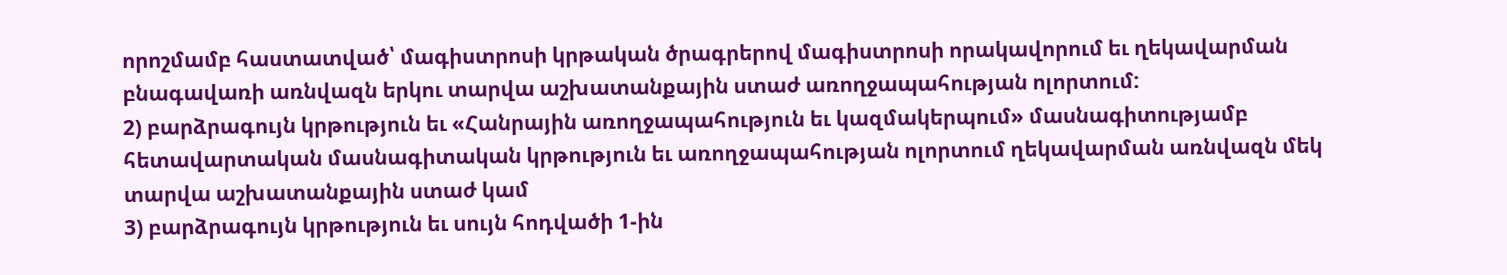որոշմամբ հաստատված՝ մագիստրոսի կրթական ծրագրերով մագիստրոսի որակավորում եւ ղեկավարման բնագավառի առնվազն երկու տարվա աշխատանքային ստաժ առողջապահության ոլորտում:
2) բարձրագույն կրթություն եւ «Հանրային առողջապահություն եւ կազմակերպում» մասնագիտությամբ հետավարտական մասնագիտական կրթություն եւ առողջապահության ոլորտում ղեկավարման առնվազն մեկ տարվա աշխատանքային ստաժ կամ
3) բարձրագույն կրթություն եւ սույն հոդվածի 1-ին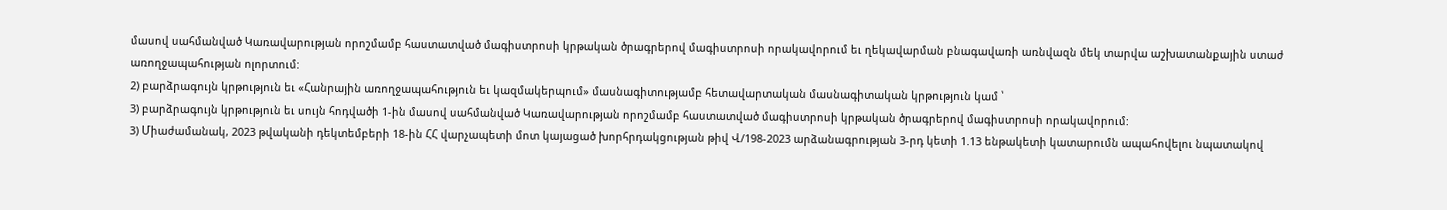մասով սահմանված Կառավարության որոշմամբ հաստատված մագիստրոսի կրթական ծրագրերով մագիստրոսի որակավորում եւ ղեկավարման բնագավառի առնվազն մեկ տարվա աշխատանքային ստաժ առողջապահության ոլորտում:
2) բարձրագույն կրթություն եւ «Հանրային առողջապահություն եւ կազմակերպում» մասնագիտությամբ հետավարտական մասնագիտական կրթություն կամ ՝
3) բարձրագույն կրթություն եւ սույն հոդվածի 1-ին մասով սահմանված Կառավարության որոշմամբ հաստատված մագիստրոսի կրթական ծրագրերով մագիստրոսի որակավորում:
3) Միաժամանակ, 2023 թվականի դեկտեմբերի 18-ին ՀՀ վարչապետի մոտ կայացած խորհրդակցության թիվ Վ/198-2023 արձանագրության 3-րդ կետի 1.13 ենթակետի կատարումն ապահովելու նպատակով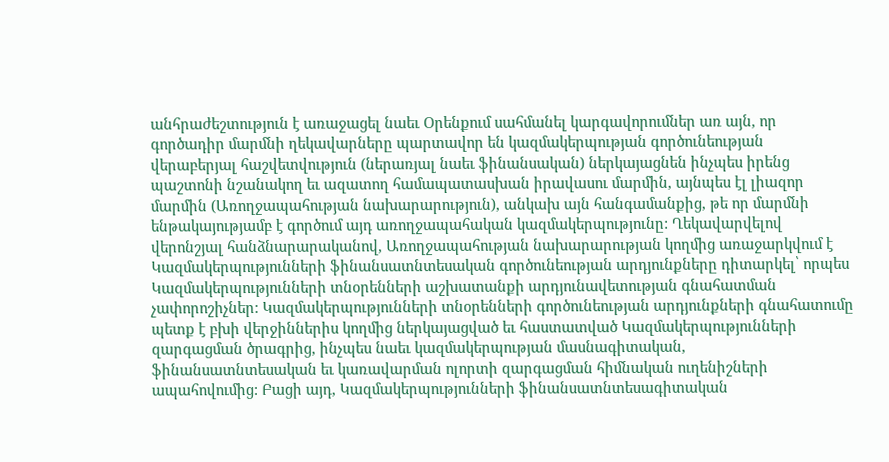անհրաժեշտություն է առաջացել նաեւ Օրենքում սահմանել կարգավորումներ առ այն, որ գործադիր մարմնի ղեկավարները պարտավոր են կազմակերպության գործունեության վերաբերյալ հաշվետվություն (ներառյալ նաեւ ֆինանսական) ներկայացնեն ինչպես իրենց պաշտոնի նշանակող եւ ազատող համապատասխան իրավասու մարմին, այնպես էլ լիազոր մարմին (Առողջապահության նախարարություն), անկախ այն հանգամանքից, թե որ մարմնի ենթակայությամբ է գործում այդ առողջապահական կազմակերպությունը: Ղեկավարվելով վերոնշյալ հանձնարարականով, Առողջապահության նախարարության կողմից առաջարկվում է Կազմակերպությունների ֆինանսատնտեսական գործունեության արդյունքները դիտարկել՝ որպես Կազմակերպությունների տնօրենների աշխատանքի արդյունավետության գնահատման չափորոշիչներ: Կազմակերպությունների տնօրենների գործունեության արդյունքների գնահատումը պետք է բխի վերջիններիս կողմից ներկայացված եւ հաստատված Կազմակերպությունների զարգացման ծրագրից, ինչպես նաեւ կազմակերպության մասնագիտական, ֆինանսատնտեսական եւ կառավարման ոլորտի զարգացման հիմնական ուղենիշների ապահովումից: Բացի այդ, Կազմակերպությունների ֆինանսատնտեսագիտական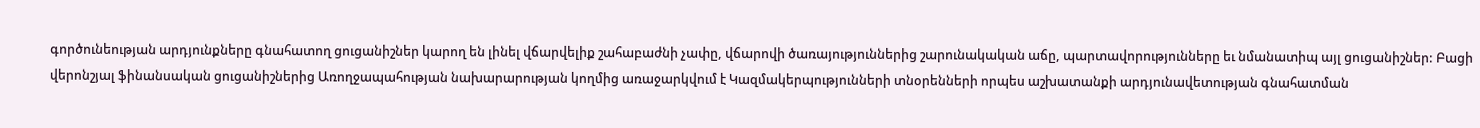գործունեության արդյունքները գնահատող ցուցանիշներ կարող են լինել վճարվելիք շահաբաժնի չափը, վճարովի ծառայություններից շարունակական աճը, պարտավորությունները եւ նմանատիպ այլ ցուցանիշներ: Բացի վերոնշյալ ֆինանսական ցուցանիշներից Առողջապահության նախարարության կողմից առաջարկվում է Կազմակերպությունների տնօրենների որպես աշխատանքի արդյունավետության գնահատման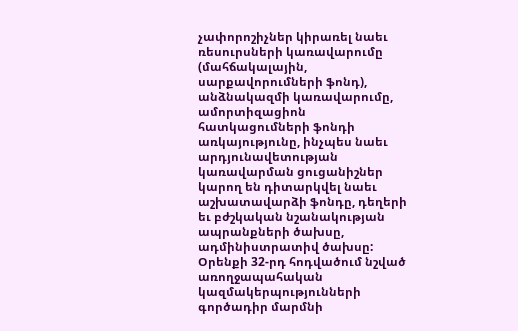չափորոշիչներ կիրառել նաեւ ռեսուրսների կառավարումը (մահճակալային, սարքավորումների ֆոնդ), անձնակազմի կառավարումը, ամորտիզացիոն հատկացումների ֆոնդի առկայությունը, ինչպես նաեւ արդյունավետության կառավարման ցուցանիշներ կարող են դիտարկվել նաեւ աշխատավարձի ֆոնդը, դեղերի եւ բժշկական նշանակության ապրանքների ծախսը, ադմինիստրատիվ ծախսը:
Օրենքի 32-րդ հոդվածում նշված առողջապահական կազմակերպությունների գործադիր մարմնի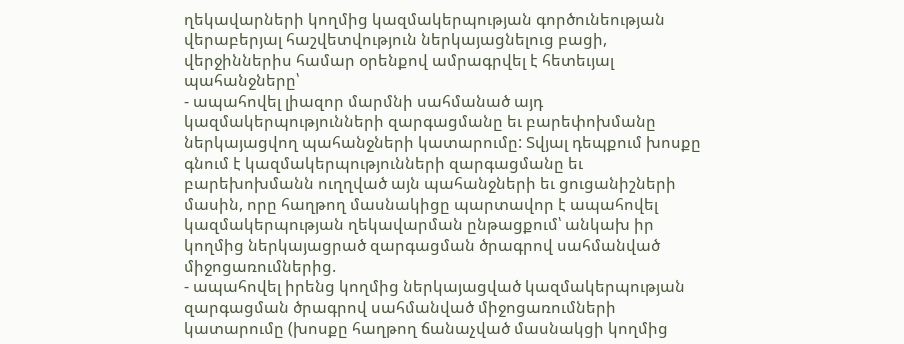ղեկավարների կողմից կազմակերպության գործունեության վերաբերյալ հաշվետվություն ներկայացնելուց բացի, վերջիններիս համար օրենքով ամրագրվել է հետեւյալ պահանջները՝
- ապահովել լիազոր մարմնի սահմանած այդ կազմակերպությունների զարգացմանը եւ բարեփոխմանը ներկայացվող պահանջների կատարումը: Տվյալ դեպքում խոսքը գնում է կազմակերպությունների զարգացմանը եւ բարեխոխմանն ուղղված այն պահանջների եւ ցուցանիշների մասին, որը հաղթող մասնակիցը պարտավոր է ապահովել կազմակերպության ղեկավարման ընթացքում՝ անկախ իր կողմից ներկայացրած զարգացման ծրագրով սահմանված միջոցառումներից.
- ապահովել իրենց կողմից ներկայացված կազմակերպության զարգացման ծրագրով սահմանված միջոցառումների կատարումը (խոսքը հաղթող ճանաչված մասնակցի կողմից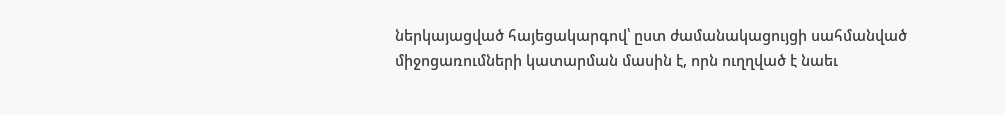ներկայացված հայեցակարգով՝ ըստ ժամանակացույցի սահմանված միջոցառումների կատարման մասին է, որն ուղղված է նաեւ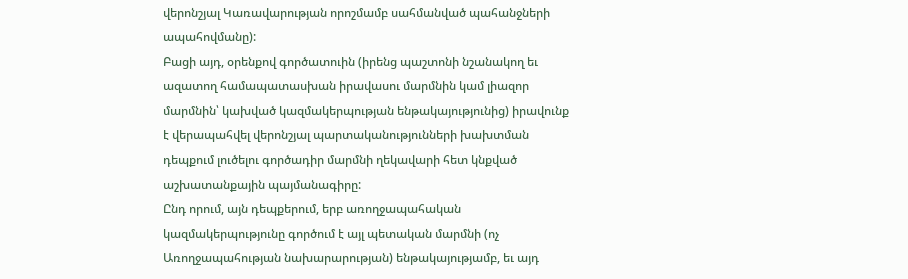վերոնշյալ Կառավարության որոշմամբ սահմանված պահանջների ապահովմանը):
Բացի այդ, օրենքով գործատուին (իրենց պաշտոնի նշանակող եւ ազատող համապատասխան իրավասու մարմնին կամ լիազոր մարմնին՝ կախված կազմակերպության ենթակայությունից) իրավունք է վերապահվել վերոնշյալ պարտականությունների խախտման դեպքում լուծելու գործադիր մարմնի ղեկավարի հետ կնքված աշխատանքային պայմանագիրը:
Ընդ որում, այն դեպքերում, երբ առողջապահական կազմակերպությունը գործում է այլ պետական մարմնի (ոչ Առողջապահության նախարարության) ենթակայությամբ, եւ այդ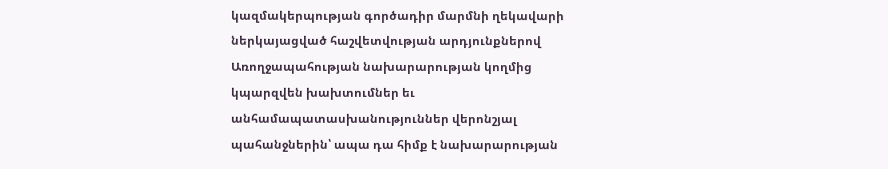կազմակերպության գործադիր մարմնի ղեկավարի ներկայացված հաշվետվության արդյունքներով Առողջապահության նախարարության կողմից կպարզվեն խախտումներ եւ անհամապատասխանություններ վերոնշյալ պահանջներին՝ ապա դա հիմք է նախարարության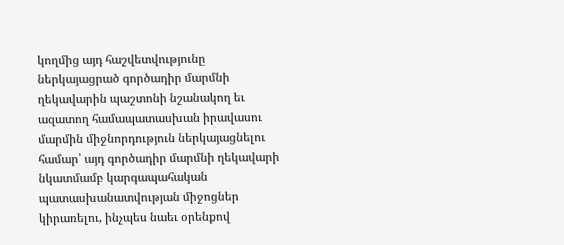կողմից այդ հաշվետվությունը ներկայացրած գործադիր մարմնի ղեկավարին պաշտոնի նշանակող եւ ազատող համապատասխան իրավասու մարմին միջնորդություն ներկայացնելու համար՝ այդ գործադիր մարմնի ղեկավարի նկատմամբ կարգապահական պատասխանատվության միջոցներ կիրառելու, ինչպես նաեւ օրենքով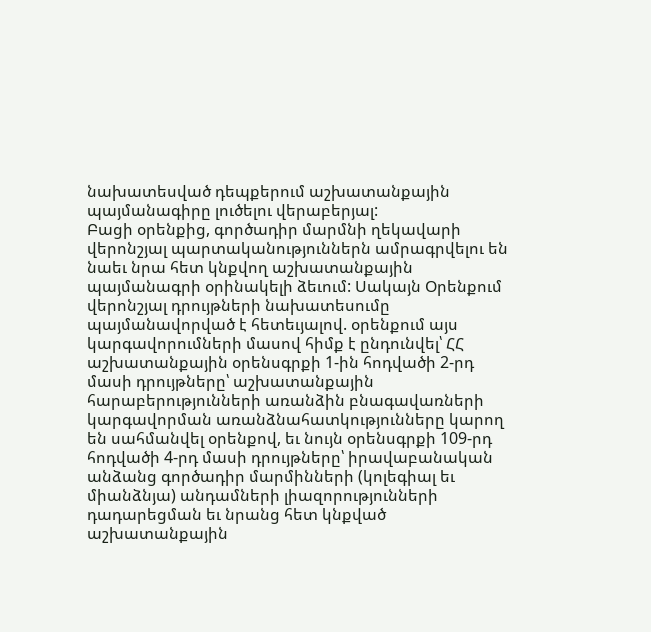նախատեսված դեպքերում աշխատանքային պայմանագիրը լուծելու վերաբերյալ:
Բացի օրենքից, գործադիր մարմնի ղեկավարի վերոնշյալ պարտականություններն ամրագրվելու են նաեւ նրա հետ կնքվող աշխատանքային պայմանագրի օրինակելի ձեւում: Սակայն Օրենքում վերոնշյալ դրույթների նախատեսումը պայմանավորված է հետեւյալով. օրենքում այս կարգավորումների մասով հիմք է ընդունվել՝ ՀՀ աշխատանքային օրենսգրքի 1-ին հոդվածի 2-րդ մասի դրույթները՝ աշխատանքային հարաբերությունների առանձին բնագավառների կարգավորման առանձնահատկությունները կարող են սահմանվել օրենքով, եւ նույն օրենսգրքի 109-րդ հոդվածի 4-րդ մասի դրույթները՝ իրավաբանական անձանց գործադիր մարմինների (կոլեգիալ եւ միանձնյա) անդամների լիազորությունների դադարեցման եւ նրանց հետ կնքված աշխատանքային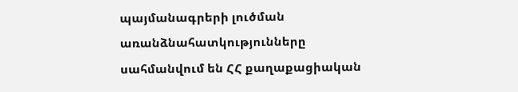պայմանագրերի լուծման առանձնահատկությունները սահմանվում են ՀՀ քաղաքացիական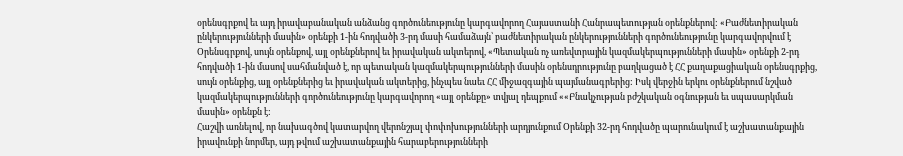օրենսգրքով եւ այդ իրավաբանական անձանց գործունեությունը կարգավորող Հայաստանի Հանրապետության օրենքներով: «Բաժնետիրական ընկերությունների մասին» օրենքի 1-ին հոդվածի 3-րդ մասի համաձայն՝ բաժնետիրական ընկերությունների գործունեությունը կարգավորվում է Օրենսգրքով, սույն օրենքով, այլ օրենքներով եւ իրավական ակտերով, «Պետական ոչ առեվտրային կազմակերպությունների մասին» օրենքի 2-րդ հոդվածի 1-ին մասով սահմանված է, որ պետական կազմակերպությունների մասին օրենսդրությունը բաղկացած է ՀՀ քաղաքացիական օրենսգրքից, սույն օրենքից, այլ օրենքներից եւ իրավական ակտերից, ինչպես նաեւ ՀՀ միջազգային պայմանագրերից: Իսկ վերջին երկու օրենքներում նշված կազմակերպությունների գործունեությունը կարգավորող «այլ օրենքը» տվյալ դեպքում ««Բնակչության բժշկական օգնության եւ սպասարկման մասին» օրենքն է:
Հաշվի առնելով, որ նախագծով կատարվող վերոնշյալ փոփոխությունների արդյունքում Օրենքի 32-րդ հոդվածը պարունակում է աշխատանքային իրավունքի նորմեր, այդ թվում աշխատանքային հարաբերությունների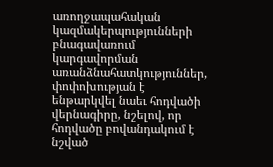առողջապահական կազմակերպությունների բնագավառում կարգավորման առանձնահատկություններ, փոփոխության է ենթարկվել նաեւ հոդվածի վերնագիրը, նշելով, որ հոդվածը բովանդակում է նշված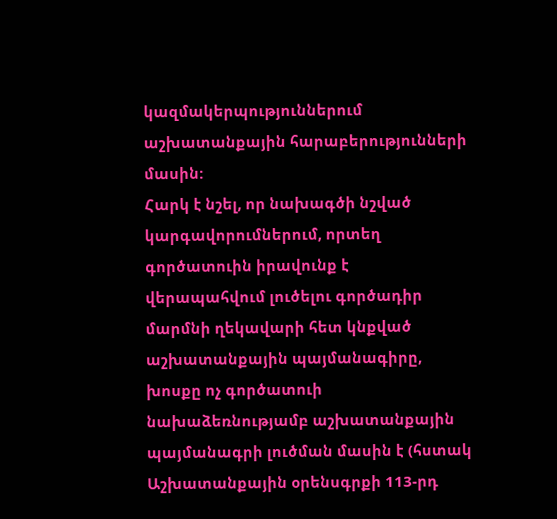կազմակերպություններում աշխատանքային հարաբերությունների մասին:
Հարկ է նշել, որ նախագծի նշված կարգավորումներում, որտեղ գործատուին իրավունք է վերապահվում լուծելու գործադիր մարմնի ղեկավարի հետ կնքված աշխատանքային պայմանագիրը, խոսքը ոչ գործատուի նախաձեռնությամբ աշխատանքային պայմանագրի լուծման մասին է (հստակ Աշխատանքային օրենսգրքի 113-րդ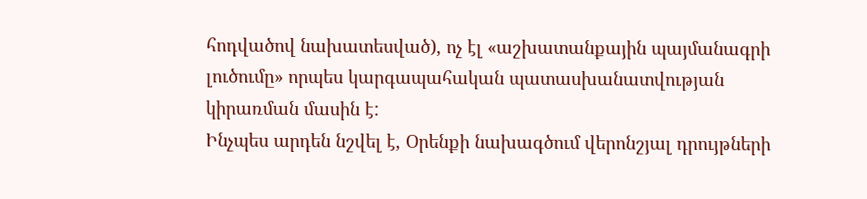հոդվածով նախատեսված), ոչ էլ «աշխատանքային պայմանագրի լուծումը» որպես կարգապահական պատասխանատվության կիրառման մասին է:
Ինչպես արդեն նշվել է, Օրենքի նախագծում վերոնշյալ դրույթների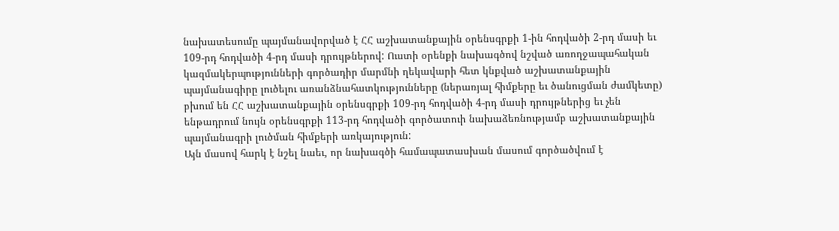նախատեսումը պայմանավորված է ՀՀ աշխատանքային օրենսգրքի 1-ին հոդվածի 2-րդ մասի եւ 109-րդ հոդվածի 4-րդ մասի դրույթներով: Ուստի օրենքի նախագծով նշված առողջապահական կազմակերպությունների գործադիր մարմնի ղեկավարի հետ կնքված աշխատանքային պայմանագիրը լուծելու առանձնահատկությունները (ներառյալ հիմքերը եւ ծանուցման ժամկետը) բխում են ՀՀ աշխատանքային օրենսգրքի 109-րդ հոդվածի 4-րդ մասի դրույթներից եւ չեն ենթադրում նույն օրենսգրքի 113-րդ հոդվածի գործատուի նախաձեռնությամբ աշխատանքային պայմանագրի լուծման հիմքերի առկայություն:
Այն մասով հարկ է նշել նաեւ, որ նախագծի համապատասխան մասում գործածվում է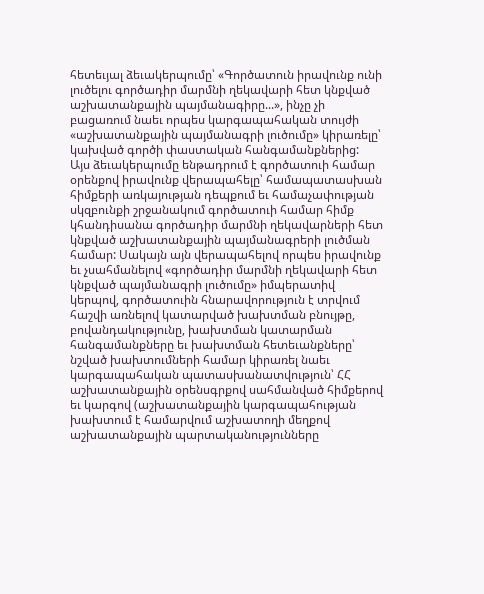հետեւյալ ձեւակերպումը՝ «Գործատուն իրավունք ունի լուծելու գործադիր մարմնի ղեկավարի հետ կնքված աշխատանքային պայմանագիրը...», ինչը չի բացառում նաեւ որպես կարգապահական տույժի «աշխատանքային պայմանագրի լուծումը» կիրառելը՝ կախված գործի փաստական հանգամանքներից:
Այս ձեւակերպումը ենթադրում է գործատուի համար օրենքով իրավունք վերապահելը՝ համապատասխան հիմքերի առկայության դեպքում եւ համաչափության սկզբունքի շրջանակում գործատուի համար հիմք կհանդիսանա գործադիր մարմնի ղեկավարների հետ կնքված աշխատանքային պայմանագրերի լուծման համար: Սակայն այն վերապահելով որպես իրավունք եւ չսահմանելով «գործադիր մարմնի ղեկավարի հետ կնքված պայմանագրի լուծումը» իմպերատիվ կերպով, գործատուին հնարավորություն է տրվում հաշվի առնելով կատարված խախտման բնույթը, բովանդակությունը, խախտման կատարման հանգամանքները եւ խախտման հետեւանքները՝ նշված խախտումների համար կիրառել նաեւ կարգապահական պատասխանատվություն՝ ՀՀ աշխատանքային օրենսգրքով սահմանված հիմքերով եւ կարգով (աշխատանքային կարգապահության խախտում է համարվում աշխատողի մեղքով աշխատանքային պարտականությունները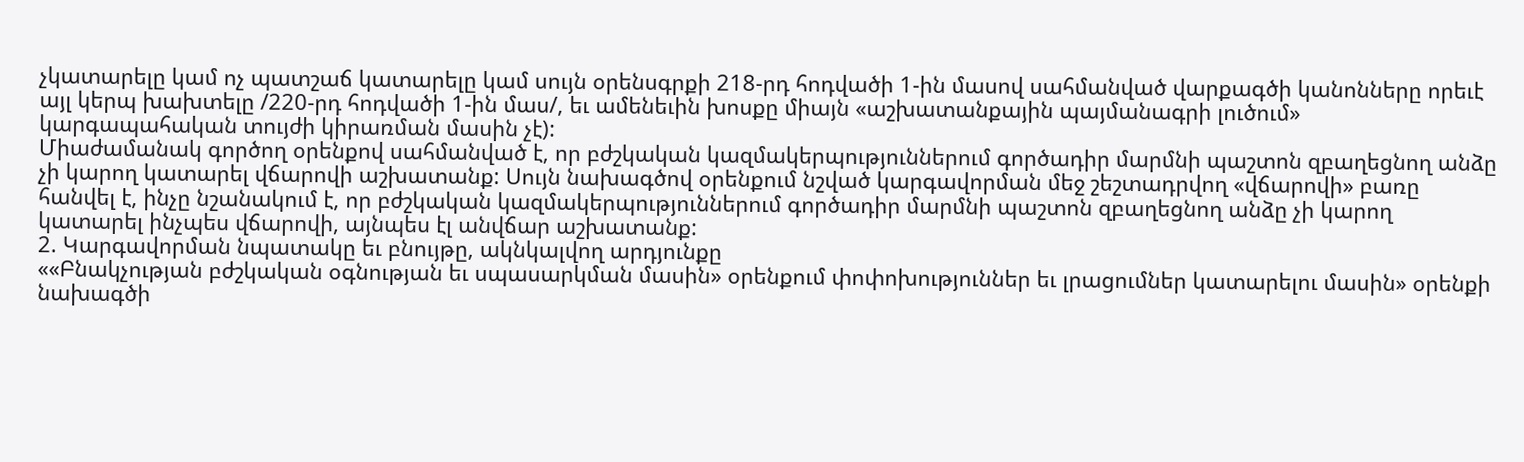չկատարելը կամ ոչ պատշաճ կատարելը կամ սույն օրենսգրքի 218-րդ հոդվածի 1-ին մասով սահմանված վարքագծի կանոնները որեւէ այլ կերպ խախտելը /220-րդ հոդվածի 1-ին մաս/, եւ ամենեւին խոսքը միայն «աշխատանքային պայմանագրի լուծում» կարգապահական տույժի կիրառման մասին չէ):
Միաժամանակ գործող օրենքով սահմանված է, որ բժշկական կազմակերպություններում գործադիր մարմնի պաշտոն զբաղեցնող անձը չի կարող կատարել վճարովի աշխատանք: Սույն նախագծով օրենքում նշված կարգավորման մեջ շեշտադրվող «վճարովի» բառը հանվել է, ինչը նշանակում է, որ բժշկական կազմակերպություններում գործադիր մարմնի պաշտոն զբաղեցնող անձը չի կարող կատարել ինչպես վճարովի, այնպես էլ անվճար աշխատանք:
2. Կարգավորման նպատակը եւ բնույթը, ակնկալվող արդյունքը
««Բնակչության բժշկական օգնության եւ սպասարկման մասին» օրենքում փոփոխություններ եւ լրացումներ կատարելու մասին» օրենքի նախագծի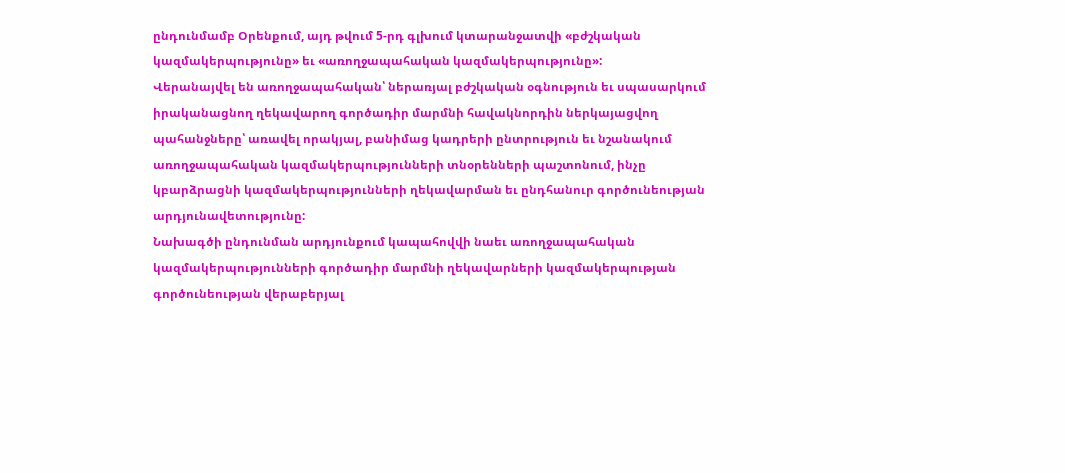ընդունմամբ Օրենքում, այդ թվում 5-րդ գլխում կտարանջատվի «բժշկական կազմակերպությունը» եւ «առողջապահական կազմակերպությունը»:
Վերանայվել են առողջապահական՝ ներառյալ բժշկական օգնություն եւ սպասարկում իրականացնող ղեկավարող գործադիր մարմնի հավակնորդին ներկայացվող պահանջները՝ առավել որակյալ, բանիմաց կադրերի ընտրություն եւ նշանակում առողջապահական կազմակերպությունների տնօրենների պաշտոնում, ինչը կբարձրացնի կազմակերպությունների ղեկավարման եւ ընդհանուր գործունեության արդյունավետությունը:
Նախագծի ընդունման արդյունքում կապահովվի նաեւ առողջապահական կազմակերպությունների գործադիր մարմնի ղեկավարների կազմակերպության գործունեության վերաբերյալ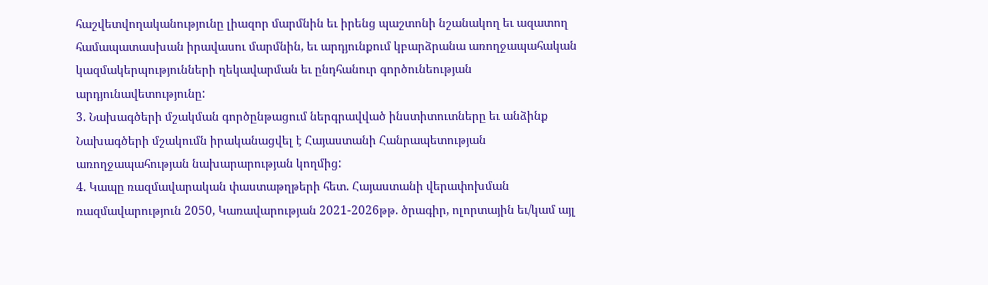հաշվետվողականությունը լիազոր մարմնին եւ իրենց պաշտոնի նշանակող եւ ազատող համապատասխան իրավասու մարմնին, եւ արդյունքում կբարձրանա առողջապահական կազմակերպությունների ղեկավարման եւ ընդհանուր գործունեության արդյունավետությունը:
3. Նախագծերի մշակման գործընթացում ներգրավված ինստիտուտները եւ անձինք
Նախագծերի մշակումն իրականացվել է Հայաստանի Հանրապետության առողջապահության նախարարության կողմից:
4. Կապը ռազմավարական փաստաթղթերի հետ. Հայաստանի վերափոխման ռազմավարություն 2050, Կառավարության 2021-2026թթ. ծրագիր, ոլորտային եւ/կամ այլ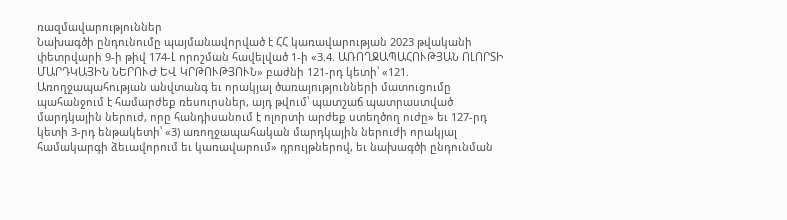ռազմավարություններ
Նախագծի ընդունումը պայմանավորված է ՀՀ կառավարության 2023 թվականի փետրվարի 9-ի թիվ 174-Լ որոշման հավելված 1-ի «3.4. ԱՌՈՂՋԱՊԱՀՈՒԹՅԱՆ ՈԼՈՐՏԻ ՄԱՐԴԿԱՅԻՆ ՆԵՐՈՒԺ ԵՎ ԿՐԹՈՒԹՅՈՒՆ» բաժնի 121-րդ կետի՝ «121. Առողջապահության անվտանգ եւ որակյալ ծառայությունների մատուցումը պահանջում է համարժեք ռեսուրսներ, այդ թվում՝ պատշաճ պատրաստված մարդկային ներուժ, որը հանդիսանում է ոլորտի արժեք ստեղծող ուժը» եւ 127-րդ կետի 3-րդ ենթակետի՝ «3) առողջապահական մարդկային ներուժի որակյալ համակարգի ձեւավորում եւ կառավարում» դրույթներով, եւ նախագծի ընդունման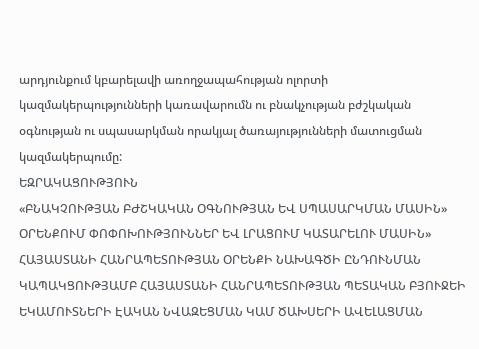արդյունքում կբարելավի առողջապահության ոլորտի կազմակերպությունների կառավարումն ու բնակչության բժշկական օգնության ու սպասարկման որակյալ ծառայությունների մատուցման կազմակերպումը:
ԵԶՐԱԿԱՑՈՒԹՅՈՒՆ
«ԲՆԱԿՉՈՒԹՅԱՆ ԲԺՇԿԱԿԱՆ ՕԳՆՈՒԹՅԱՆ ԵՎ ՍՊԱՍԱՐԿՄԱՆ ՄԱՍԻՆ» ՕՐԵՆՔՈՒՄ ՓՈՓՈԽՈՒԹՅՈՒՆՆԵՐ ԵՎ ԼՐԱՑՈՒՄ ԿԱՏԱՐԵԼՈՒ ՄԱՍԻՆ» ՀԱՅԱՍՏԱՆԻ ՀԱՆՐԱՊԵՏՈՒԹՅԱՆ ՕՐԵՆՔԻ ՆԱԽԱԳԾԻ ԸՆԴՈՒՆՄԱՆ ԿԱՊԱԿՑՈՒԹՅԱՄԲ ՀԱՅԱՍՏԱՆԻ ՀԱՆՐԱՊԵՏՈՒԹՅԱՆ ՊԵՏԱԿԱՆ ԲՅՈՒՋԵԻ ԵԿԱՄՈՒՏՆԵՐԻ ԷԱԿԱՆ ՆՎԱԶԵՑՄԱՆ ԿԱՄ ԾԱԽՍԵՐԻ ԱՎԵԼԱՑՄԱՆ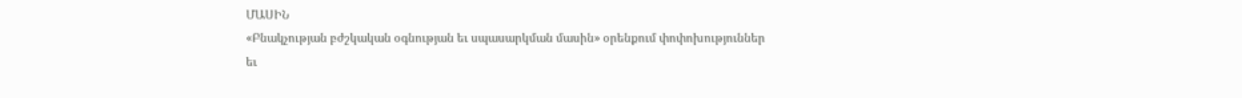ՄԱՍԻՆ
«Բնակչության բժշկական օգնության եւ սպասարկման մասին» օրենքում փոփոխություններ եւ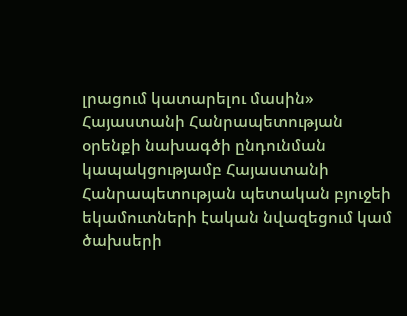լրացում կատարելու մասին» Հայաստանի Հանրապետության օրենքի նախագծի ընդունման կապակցությամբ Հայաստանի Հանրապետության պետական բյուջեի եկամուտների էական նվազեցում կամ ծախսերի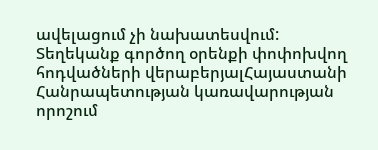ավելացում չի նախատեսվում:
Տեղեկանք գործող օրենքի փոփոխվող հոդվածների վերաբերյալՀայաստանի Հանրապետության կառավարության որոշում